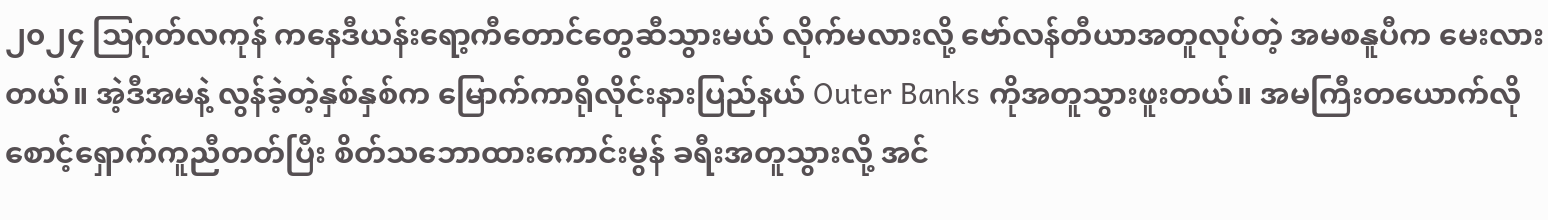၂၀၂၄ သြဂုတ်လကုန် ကနေဒီယန်းရော့ကီတောင်တွေဆီသွားမယ် လိုက်မလားလို့ ဗော်လန်တီယာအတူလုပ်တဲ့ အမစနူပီက မေးလားတယ်။ အဲ့ဒီအမနဲ့ လွန်ခဲ့တဲ့နှစ်နှစ်က မြောက်ကာရိုလိုင်းနားပြည်နယ် Outer Banks ကိုအတူသွားဖူးတယ်။ အမကြီးတယောက်လို စောင့်ရှောက်ကူညီတတ်ပြီး စိတ်သဘောထားကောင်းမွန် ခရီးအတူသွားလို့ အင်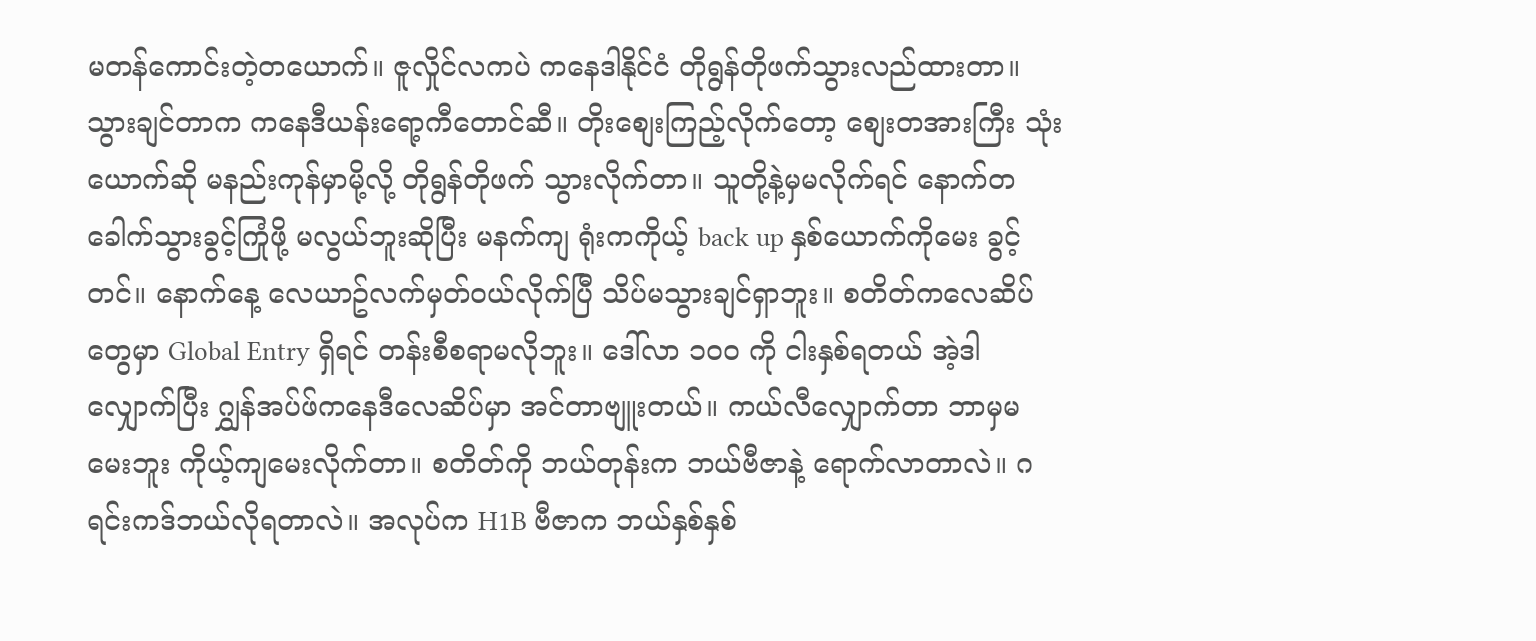မတန်ကောင်းတဲ့တယောက်။ ဇူလှိုင်လကပဲ ကနေဒါနိုင်ငံ တိုရွန်တိုဖက်သွားလည်ထားတာ။ သွားချင်တာက ကနေဒီယန်းရော့ကီတောင်ဆီ။ တိုးစျေးကြည့်လိုက်တော့ စျေးတအားကြီး သုံးယောက်ဆို မနည်းကုန်မှာမို့လို့ တိုရွန်တိုဖက် သွားလိုက်တာ။ သူတို့နဲ့မှမလိုက်ရင် နောက်တခေါက်သွားခွင့်ကြုံဖို့ မလွယ်ဘူးဆိုပြီး မနက်ကျ ရုံးကကိုယ့် back up နှစ်ယောက်ကိုမေး ခွင့်တင်။ နောက်နေ့ လေယာဥ်လက်မှတ်ဝယ်လိုက်ပြီ သိပ်မသွားချင်ရှာဘူး။ စတိတ်ကလေဆိပ်တွေမှာ Global Entry ရှိရင် တန်းစီစရာမလိုဘူး။ ဒေါ်လာ ၁၀၀ ကို ငါးနှစ်ရတယ် အဲ့ဒါလျှောက်ပြီး ဂျွှန်အပ်ဖ်ကနေဒီလေဆိပ်မှာ အင်တာဗျူးတယ်။ ကယ်လီလျှောက်တာ ဘာမှမမေးဘူး ကိုယ့်ကျမေးလိုက်တာ။ စတိတ်ကို ဘယ်တုန်းက ဘယ်ဗီဇာနဲ့ ရောက်လာတာလဲ။ ဂရင်းကဒ်ဘယ်လိုရတာလဲ။ အလုပ်က H1B ဗီဇာက ဘယ်နှစ်နှစ်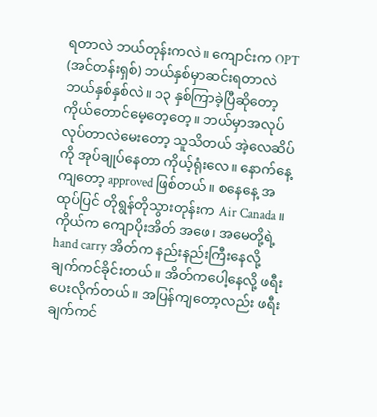ရတာလဲ ဘယ်တုန်းကလဲ။ ကျောင်းက OPT (အင်တန်းရှစ်) ဘယ်နှစ်မှာဆင်းရတာလဲ ဘယ်နှစ်နှစ်လဲ။ ၁၃ နှစ်ကြာခဲ့ပြီဆိုတော့ ကိုယ်တောင်မေ့တေ့တေ့။ ဘယ်မှာအလုပ်လုပ်တာလဲမေးတော့ သူသိတယ် အဲ့လေဆိပ်ကို အုပ်ချုပ်နေတာ ကိုယ့်ရုံးလေ။ နောက်နေ့ကျတော့ approved ဖြစ်တယ်။ စနေနေ့ အထုပ်ပြင် တိုရွန်တိုသွားတုန်းက Air Canada။ ကိုယ်က ကျောပိုးအိတ် အဖေ၊ အမေတို့ရဲ့ hand carry အိတ်က နည်းနည်းကြီးနေလို့ ချက်ကင်ခိုင်းတယ်။ အိတ်ကပေါ့နေလို့ ဖရီးပေးလိုက်တယ်။ အပြန်ကျတော့လည်း ဖရီးချက်ကင်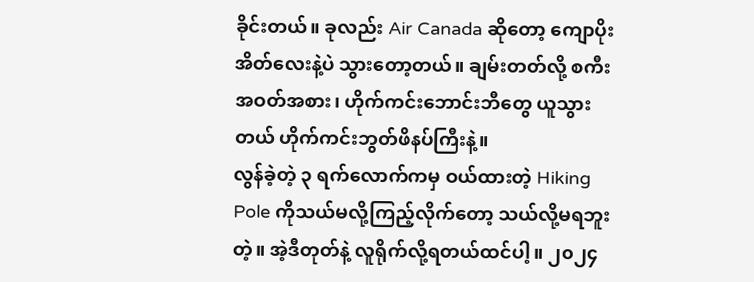ခိုင်းတယ်။ ခုလည်း Air Canada ဆိုတော့ ကျောပိုးအိတ်လေးနဲ့ပဲ သွားတော့တယ်။ ချမ်းတတ်လို့ စကီးအဝတ်အစား၊ ဟိုက်ကင်းဘောင်းဘီတွေ ယူသွားတယ် ဟိုက်ကင်းဘွတ်ဖိနပ်ကြီးနဲ့။
လွန်ခဲ့တဲ့ ၃ ရက်လောက်ကမှ ဝယ်ထားတဲ့ Hiking Pole ကိုသယ်မလို့ကြည့်လိုက်တော့ သယ်လို့မရဘူးတဲ့။ အဲ့ဒီတုတ်နဲ့ လူရိုက်လို့ရတယ်ထင်ပါ့။ ၂၀၂၄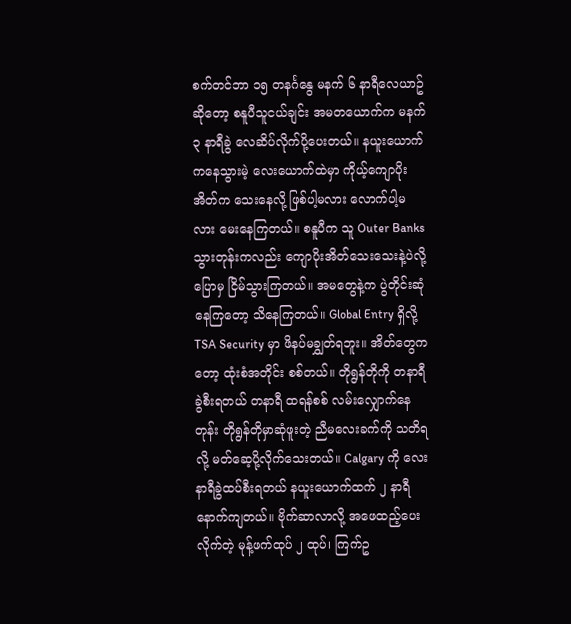စက်တင်ဘာ ၁၅ တနင်္ဂနွေ မနက် ၆ နာရီလေယာဥ်ဆိုတော့ စနူပီသူငယ်ချင်း အမတယောက်က မနက် ၃ နာရီခွဲ လေဆိပ်လိုက်ပို့ပေးတယ်။ နယူးယောက်ကနေသွားမဲ့ လေးယောက်ထဲမှာ ကိုယ့်ကျောပိုးအိတ်က သေးနေလို့ ဖြစ်ပါ့မလား လောက်ပါ့မလား မေးနေကြတယ်။ စနူပီက သူ Outer Banks သွားတုန်းကလည်း ကျောပိုးအိတ်သေးသေးနဲ့ပဲလို့ပြောမှ ငြိမ်သွားကြတယ်။ အမတွေနဲ့က ပွဲတိုင်းဆုံနေကြတော့ သိနေကြတယ်။ Global Entry ရှိလို့ TSA Security မှာ ဖိနပ်မချွှတ်ရဘူး။ အိတ်တွေကတော့ ထုံးစံအတိုင်း စစ်တယ်။ တိုရွန်တိုကို တနာရီခွဲစီးရတယ် တနာရီ ထရန်စစ် လမ်းလျှောက်နေတုန်း တိုရွန်တိုမှာဆုံဖူးတဲ့ ညီမလေးခက်ကို သတိရလို့ မတ်ဆေ့ပို့လိုက်သေးတယ်။ Calgary ကို လေးနာရီခွဲထပ်စီးရတယ် နယူးယောက်ထက် ၂ နာရီနောက်ကျတယ်။ ဗိုက်ဆာလာလို့ အဖေထည့်ပေးလိုက်တဲ့ မုန့်ဖက်ထုပ် ၂ ထုပ်၊ ကြက်ဥ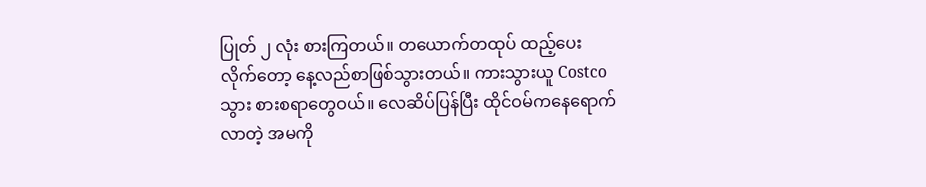ပြုတ် ၂ လုံး စားကြတယ်။ တယောက်တထုပ် ထည့်ပေးလိုက်တော့ နေ့လည်စာဖြစ်သွားတယ်။ ကားသွားယူ Costco သွား စားစရာတွေဝယ်။ လေဆိပ်ပြန်ပြီး ထိုင်ဝမ်ကနေရောက်လာတဲ့ အမကို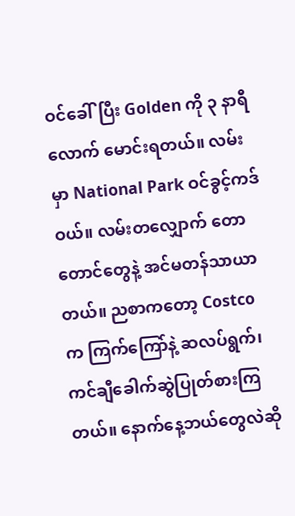ဝင်ခေါ်ပြီး Golden ကို ၃ နာရီလောက် မောင်းရတယ်။ လမ်းမှာ National Park ဝင်ခွင့်ကဒ်ဝယ်။ လမ်းတလျှောက် တောတောင်တွေနဲ့ အင်မတန်သာယာတယ်။ ညစာကတော့ Costco က ကြက်ကြော်နဲ့ ဆလပ်ရွက်၊ ကင်ချီခေါက်ဆွဲပြုတ်စားကြတယ်။ နောက်နေ့ဘယ်တွေလဲဆို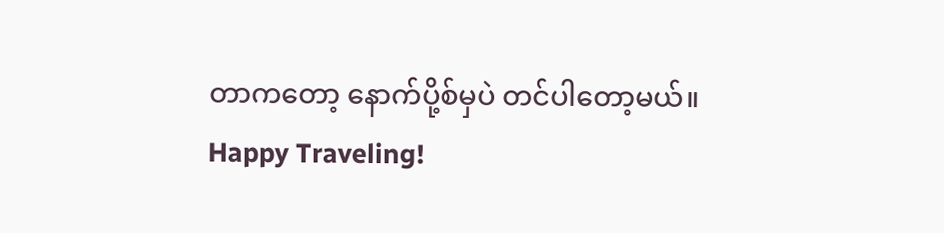တာကတော့ နောက်ပို့စ်မှပဲ တင်ပါတော့မယ်။
Happy Traveling!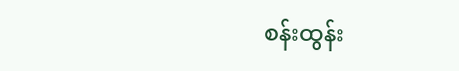စန်းထွန်း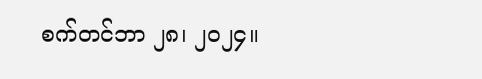စက်တင်ဘာ ၂၈၊ ၂၀၂၄။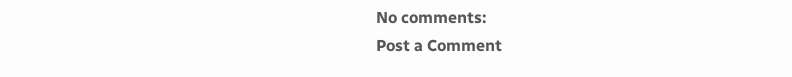No comments:
Post a Comment